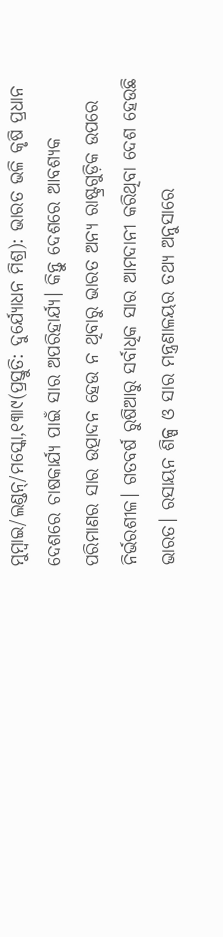ମୁମ୍ବାଇ/ଲଣ୍ଡନ୍/ମସ୍କୋ,୧୩ା୯(ପ୍ରସ୍ତୁତି: ଦୁର୍ଯ୍ୟୋଧନ ମିଶ୍ର): ଭାରତ ଭଳି କୃଷି ପ୍ରଧାନ ଦେଶରେ ଚାଷକାର୍ଯ୍ୟ ପାଇଁ ସାର ଅପରିହାର୍ଯ୍ୟ। କିନ୍ତୁ ଦେଶରେ ଆବଶ୍ୟକ ପରିମାଣର ସାର ଉତ୍ପାଦନ ହେଉ ନ ଥିବାରୁ ଭାରତ ଅନ୍ୟ ରାଷ୍ଟ୍ରଗୁଡ଼ିକ ଉପରେ ନିର୍ଭରଶୀଳ। ଗତବର୍ଷ ରୁଷିଆରୁ ସର୍ବାଧିକ ସାର ଆମଦାନୀ କରିଥିବା ଦେଶ ହେଉଛି ଭାରତ। ରସାୟନ ଶିଳ୍ପ ଓ ସାର ମନ୍ତ୍ରଣାଳୟର ତଥ୍ୟ ଅନୁସାରେ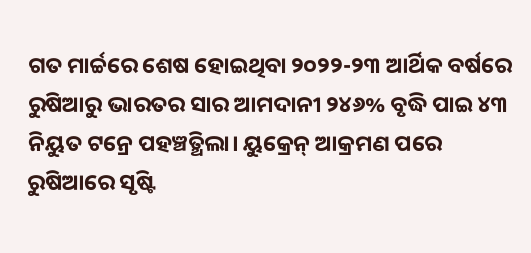ଗତ ମାର୍ଚ୍ଚରେ ଶେଷ ହୋଇଥିବା ୨୦୨୨-୨୩ ଆର୍ଥିକ ବର୍ଷରେ ରୁଷିଆରୁ ଭାରତର ସାର ଆମଦାନୀ ୨୪୬% ବୃଦ୍ଧି ପାଇ ୪୩ ନିୟୁତ ଟନ୍ରେ ପହଞ୍ଚତ୍ଥିଲା। ୟୁକ୍ରେନ୍ ଆକ୍ରମଣ ପରେ ରୁଷିଆରେ ସୃଷ୍ଟି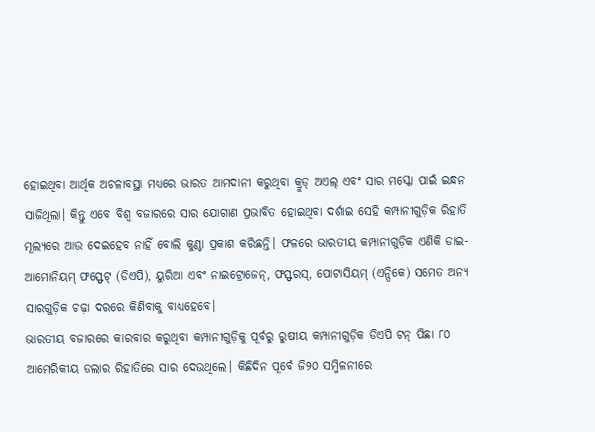ହୋଇଥିବା ଆର୍ଥିକ ଅଚଳାବସ୍ଥା ମଧ୍ୟରେ ଭାରତ ଆମଦାନୀ କରୁଥିବା କ୍ରୁଡ୍ ଅଏଲ୍ ଏବଂ ସାର ମସ୍କୋ ପାଇଁ ଇନ୍ଧନ ସାଜିଥିଲା। କିନ୍ତୁ ଏବେ ବିଶ୍ୱ ବଜାରରେ ସାର ଯୋଗାଣ ପ୍ରଭାବିତ ହୋଇଥିବା ଦର୍ଶାଇ ସେହି କମ୍ପାନୀଗୁଡ଼ିକ ରିହାତି ମୂଲ୍ୟରେ ଆଉ ଦେଇହେବ ନାହିଁ ବୋଲି କୁଣ୍ଠା ପ୍ରକାଶ କରିଛନ୍ତି। ଫଳରେ ଭାରତୀୟ କମ୍ପାନୀଗୁଡ଼ିକ ଏଣିକି ଡାଇ-ଆମୋନିୟମ୍ ଫସ୍ଫେଟ୍ (ଡିଏପି), ୟୁରିଆ ଏବଂ ନାଇଟ୍ରୋଜେନ୍, ଫସ୍ଫରସ୍, ପୋଟାସିୟମ୍ (ଏନ୍ପିକେ) ସମେତ ଅନ୍ୟ ସାରଗୁଡ଼ିକ ଚଢ଼ା ଦରରେ କିଣିବାକୁ ବାଧ୍ୟହେବେ।
ଭାରତୀୟ ବଜାରରେ କାରବାର କରୁଥିବା କମ୍ପାନୀଗୁଡ଼ିକୁ ପୂର୍ବରୁ ରୁଷୀୟ କମ୍ପାନୀଗୁଡ଼ିକ ଡିଏପି ଟନ୍ ପିଛା ୮୦ ଆମେରିକୀୟ ଡଲାର ରିହାତିରେ ସାର ଦେଉଥିଲେ। କିଛିଦିନ ପୂର୍ବେ ଜି୨୦ ସମ୍ମିଳନୀରେ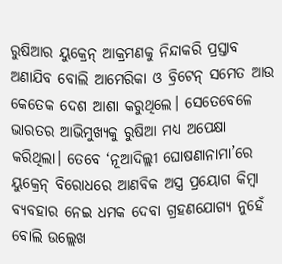ରୁଷିଆର ୟୁକ୍ରେନ୍ ଆକ୍ରମଣକୁ ନିନ୍ଦାକରି ପ୍ରସ୍ତାବ ଅଣାଯିବ ବୋଲି ଆମେରିକା ଓ ବ୍ରିଟେନ୍ ସମେତ ଆଉ କେତେକ ଦେଶ ଆଶା କରୁଥିଲେ। ସେତେବେଳେ ଭାରତର ଆଭିମୁଖ୍ୟକୁ ରୁଷିଆ ମଧ୍ୟ ଅପେକ୍ଷା କରିଥିଲା। ତେବେ ‘ନୂଆଦିଲ୍ଲୀ ଘୋଷଣାନାମା’ରେ ୟୁକ୍ରେନ୍ ବିରୋଧରେ ଆଣବିକ ଅସ୍ତ୍ର ପ୍ରୟୋଗ କିମ୍ବା ବ୍ୟବହାର ନେଇ ଧମକ ଦେବା ଗ୍ରହଣଯୋଗ୍ୟ ନୁହେଁ ବୋଲି ଉଲ୍ଲେଖ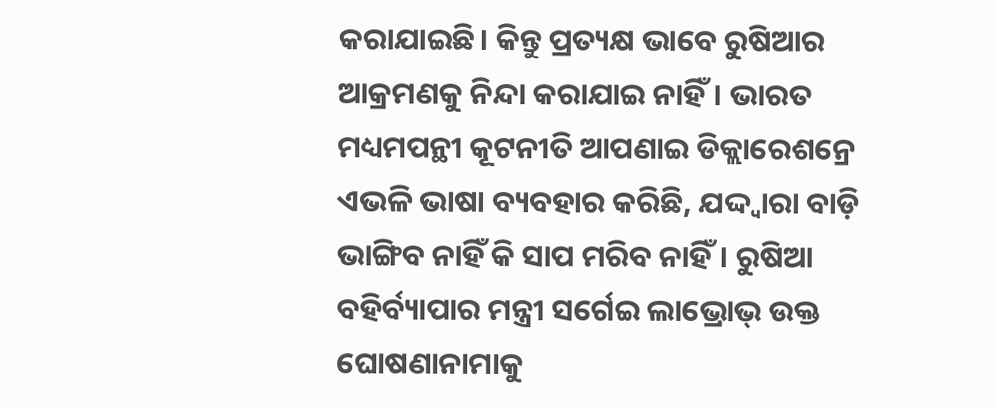କରାଯାଇଛି। କିନ୍ତୁ ପ୍ରତ୍ୟକ୍ଷ ଭାବେ ରୁଷିଆର ଆକ୍ରମଣକୁ ନିନ୍ଦା କରାଯାଇ ନାହିଁ। ଭାରତ ମଧ୍ୟମପନ୍ଥୀ କୂଟନୀତି ଆପଣାଇ ଡିକ୍ଲାରେଶନ୍ରେ ଏଭଳି ଭାଷା ବ୍ୟବହାର କରିଛି, ଯଦ୍ଦ୍ବାରା ବାଡ଼ି ଭାଙ୍ଗିବ ନାହିଁ କି ସାପ ମରିବ ନାହିଁ। ରୁଷିଆ ବହିର୍ବ୍ୟାପାର ମନ୍ତ୍ରୀ ସର୍ଗେଇ ଲାଭ୍ରୋଭ୍ ଉକ୍ତ ଘୋଷଣାନାମାକୁ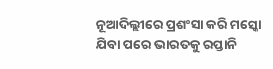ନୂଆଦିଲ୍ଲୀରେ ପ୍ରଶଂସା କରି ମସ୍କୋ ଯିବା ପରେ ଭାରତକୁ ରପ୍ତାନି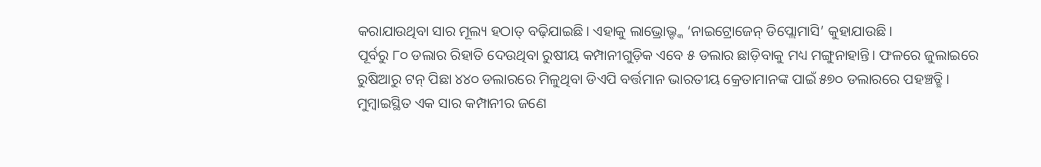କରାଯାଉଥିବା ସାର ମୂଲ୍ୟ ହଠାତ୍ ବଢ଼ିଯାଇଛି। ଏହାକୁ ଲାଭ୍ରୋଭ୍ଙ୍କ ‘ନାଇଟ୍ରୋଜେନ୍ ଡିପ୍ଲୋମାସି’ କୁହାଯାଉଛି।
ପୂର୍ବରୁ ୮୦ ଡଲାର ରିହାତି ଦେଉଥିବା ରୁଷୀୟ କମ୍ପାନୀଗୁଡ଼ିକ ଏବେ ୫ ଡଲାର ଛାଡ଼ିବାକୁ ମଧ୍ୟ ମଙ୍ଗୁନାହାନ୍ତି। ଫଳରେ ଜୁଲାଇରେ ରୁଷିଆରୁ ଟନ୍ ପିଛା ୪୪୦ ଡଲାରରେ ମିଳୁଥିବା ଡିଏପି ବର୍ତ୍ତମାନ ଭାରତୀୟ କ୍ରେତାମାନଙ୍କ ପାଇଁ ୫୭୦ ଡଲାରରେ ପହଞ୍ଚତ୍ଛି। ମୁମ୍ବାଇସ୍ଥିତ ଏକ ସାର କମ୍ପାନୀର ଜଣେ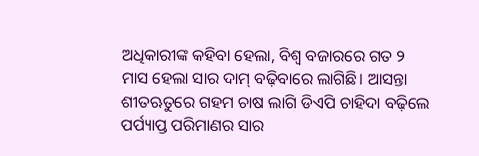ଅଧିକାରୀଙ୍କ କହିବା ହେଲା, ବିଶ୍ୱ ବଜାରରେ ଗତ ୨ ମାସ ହେଲା ସାର ଦାମ୍ ବଢ଼ିବାରେ ଲାଗିଛି। ଆସନ୍ତା ଶୀତଋତୁରେ ଗହମ ଚାଷ ଲାଗି ଡିଏପି ଚାହିଦା ବଢ଼ିଲେ ପର୍ପ୍ୟାପ୍ତ ପରିମାଣର ସାର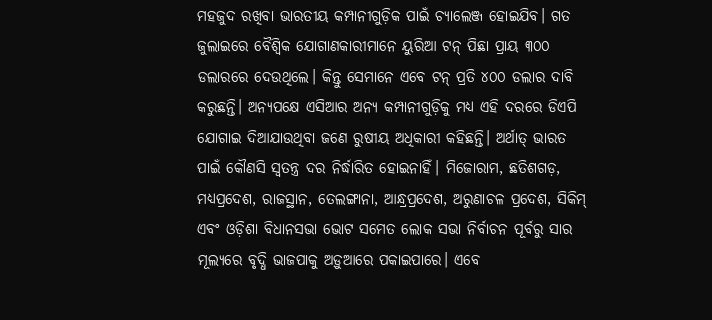ମହଜୁଦ ରଖିବା ଭାରତୀୟ କମ୍ପାନୀଗୁଡ଼ିକ ପାଇଁ ଚ୍ୟାଲେଞ୍ଜ ହୋଇଯିବ। ଗତ ଜୁଲାଇରେ ବୈଶ୍ୱିକ ଯୋଗାଣକାରୀମାନେ ୟୁରିଆ ଟନ୍ ପିଛା ପ୍ରାୟ ୩୦୦ ଡଲାରରେ ଦେଉଥିଲେ। କିନ୍ତୁ ସେମାନେ ଏବେ ଟନ୍ ପ୍ରତି ୪୦୦ ଡଲାର ଦାବି କରୁଛନ୍ତି। ଅନ୍ୟପକ୍ଷେ ଏସିଆର ଅନ୍ୟ କମ୍ପାନୀଗୁଡ଼ିକୁ ମଧ୍ୟ ଏହି ଦରରେ ଡିଏପି ଯୋଗାଇ ଦିଆଯାଉଥିବା ଜଣେ ରୁଷୀୟ ଅଧିକାରୀ କହିଛନ୍ତି। ଅର୍ଥାତ୍ ଭାରତ ପାଇଁ କୌଣସି ସ୍ବତନ୍ତ୍ର ଦର ନିର୍ଦ୍ଧାରିତ ହୋଇନାହିଁ। ମିଜୋରାମ, ଛତିଶଗଡ଼, ମଧ୍ୟପ୍ରଦେଶ, ରାଜସ୍ଥାନ, ତେଲଙ୍ଗାନା, ଆନ୍ଧ୍ରପ୍ରଦେଶ, ଅରୁଣାଚଳ ପ୍ରଦେଶ, ସିକିମ୍ ଏବଂ ଓଡ଼ିଶା ବିଧାନସଭା ଭୋଟ ସମେତ ଲୋକ ସଭା ନିର୍ବାଚନ ପୂର୍ବରୁ ସାର ମୂଲ୍ୟରେ ବୃଦ୍ଧି ଭାଜପାକୁ ଅଡ଼ୁଆରେ ପକାଇପାରେ। ଏବେ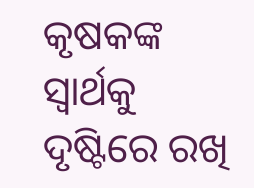କୃଷକଙ୍କ ସ୍ବାର୍ଥକୁ ଦୃଷ୍ଟିରେ ରଖି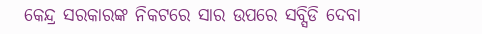କେନ୍ଦ୍ର ସରକାରଙ୍କ ନିକଟରେ ସାର ଉପରେ ସବ୍ସିଡି ଦେବା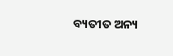ବ୍ୟତୀତ ଅନ୍ୟ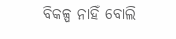ବିକଳ୍ପ ନାହିଁ ବୋଲି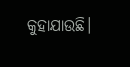କୁହାଯାଉଛି।